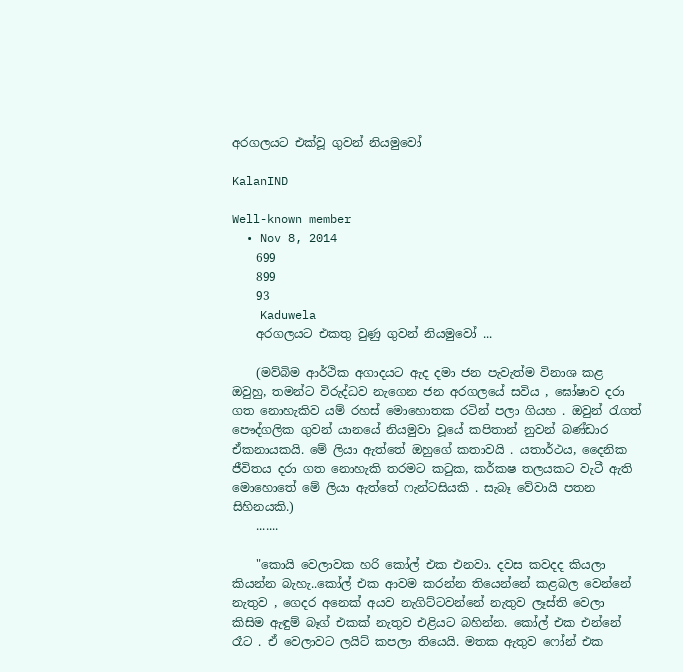අරගලයට එක්වූ ගුවන් නියමුවෝ

KalanIND

Well-known member
  • Nov 8, 2014
    699
    899
    93
    Kaduwela
    අරගලයට එකතු වුණු ගුවන් නියමුවෝ ...

    (මව්බිම ආර්ථික අගාදයට ඇද දමා ජන පැවැත්ම විනාශ කළ ඔවුහු, තමන්ට විරුද්ධව නැගෙන ජන අරගලයේ සවිය , ඝෝෂාව දරා ගත නොහැකිව යම් රහස් මොහොතක රටින් පලා ගියහ . ඔවුන් රැගත් පෞද්ගලික ගුවන් යානයේ නියමුවා වූයේ කපිතාන් නුවන් බණ්ඩාර ඒකනායකයි. මේ ලියා ඇත්තේ ඔහුගේ කතාවයි . යතාර්ථය, දෛනික ජීවිතය දරා ගත නොහැකි තරමට කටුක, කර්කෂ තලයකට වැටී ඇති මොහොතේ මේ ලියා ඇත්තේ ෆැන්ටසියකි . සැබෑ වේවායි පතන සිහිනයකි.)
    .......

    "කොයි වෙලාවක හරි කෝල් එක එනවා. දවස කවදද කියලා කියන්න බැහැ..කෝල් එක ආවම කරන්න තියෙන්නේ කළබල වෙන්නේ නැතුව , ගෙදර අනෙක් අයව නැගිට්ටවන්නේ නැතුව ලෑස්ති වෙලා කිසිම ඇඳුම් බෑග් එකක් නැතුව එළියට බහින්න. කෝල් එක එන්නේ රෑට . ඒ වෙලාවට ලයිට් කපලා තියෙයි. මතක ඇතුව ෆෝන් එක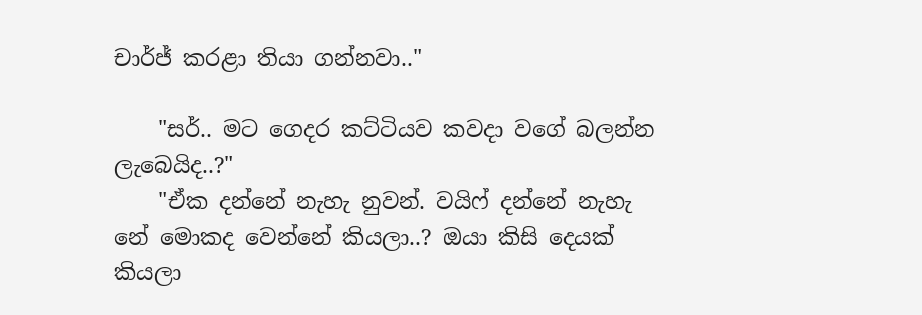චාර්ජ් කරළා තියා ගන්නවා.."

    "සර්.. මට ගෙදර කට්ටියව කවදා වගේ බලන්න ලැබෙයිද..?"
    "ඒක දන්නේ නැහැ නුවන්. වයිෆ් දන්නේ නැහැ නේ මොකද වෙන්නේ කියලා..? ඔයා කිසි දෙයක් කියලා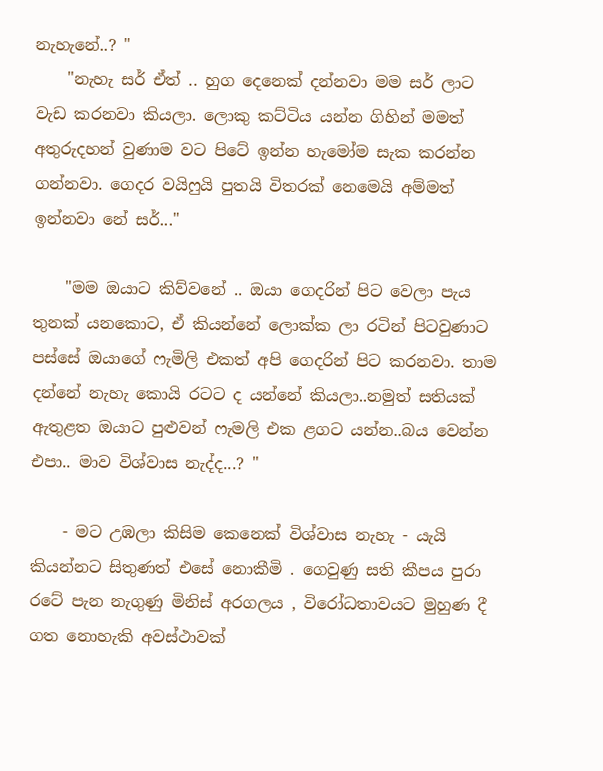නැහැනේ..? "
    "නැහැ සර් ඒත් .. හුග දෙනෙක් දන්නවා මම සර් ලාට වැඩ කරනවා කියලා. ලොකු කට්ටිය යන්න ගිහින් මමත් අතුරුදහන් වුණාම වට පිටේ ඉන්න හැමෝම සැක කරන්න ගන්නවා. ගෙදර වයිෆුයි පුතයි විතරක් නෙමෙයි අම්මත් ඉන්නවා නේ සර්..."

    "මම ඔයාට කිව්වනේ .. ඔයා ගෙදරින් පිට වෙලා පැය තුනක් යනකොට, ඒ කියන්නේ ලොක්ක ලා රටින් පිටවුණාට පස්සේ ඔයාගේ ෆැමිලි එකත් අපි ගෙදරින් පිට කරනවා. තාම දන්නේ නැහැ කොයි රටට ද යන්නේ කියලා..නමුත් සතියක් ඇතුළත ඔයාට පුළුවන් ෆැමලි එක ළගට යන්න..බය වෙන්න එපා.. මාව විශ්වාස නැද්ද...? "

    - මට උඹලා කිසිම කෙනෙක් විශ්වාස නැහැ - යැයි කියන්නට සිතුණත් එසේ නොකීමි . ගෙවුණු සති කීපය පුරා රටේ පැන නැගුණු මිනිස් අරගලය , විරෝධතාවයට මුහුණ දී ගත නොහැකි අවස්ථාවක්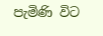පැමිණි විට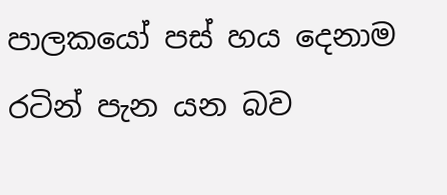පාලකයෝ පස් හය දෙනාම රටින් පැන යන බව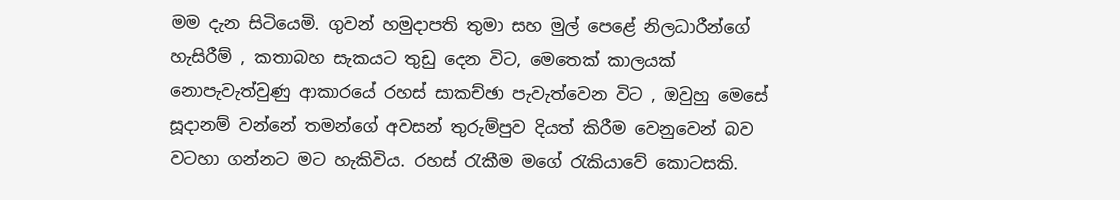මම දැන සිටියෙමි. ගුවන් හමුදාපති තුමා සහ මුල් පෙළේ නිලධාරීන්ගේ හැසිරීම් , කතාබහ සැකයට තුඩු දෙන විට, මෙතෙක් කාලයක් නොපැවැත්වුණු ආකාරයේ රහස් සාකච්ඡා පැවැත්වෙන විට , ඔවුහු මෙසේ සූදානම් වන්නේ තමන්ගේ අවසන් තුරුම්පුව දියත් කිරීම වෙනුවෙන් බව වටහා ගන්නට මට හැකිවිය. රහස් රැකීම මගේ රැකියාවේ කොටසකි.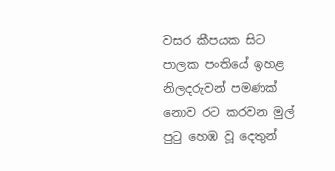වසර කීපයක සිට පාලක පංතියේ ඉහළ නිලදරුවන් පමණක් නොව රට කරවන මුල් පුටු හෙඹ වූ දෙතුන්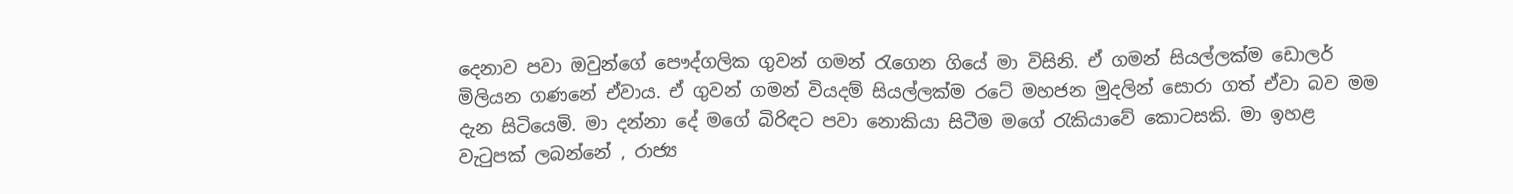දෙනාව පවා ඔවුන්ගේ පෞද්ගලික ගුවන් ගමන් රැගෙන ගියේ මා විසිනි. ඒ ගමන් සියල්ලක්ම ඩොලර් මිලියන ගණනේ ඒවාය. ඒ ගුවන් ගමන් වියදම් සියල්ලක්ම රටේ මහජන මුදලින් සොරා ගත් ඒවා බව මම දැන සිටියෙමි. මා දන්නා දේ මගේ බිරිඳට පවා නොකියා සිටීම මගේ රැකියාවේ කොටසකි. මා ඉහළ වැටුපක් ලබන්නේ , රාජ්‍ය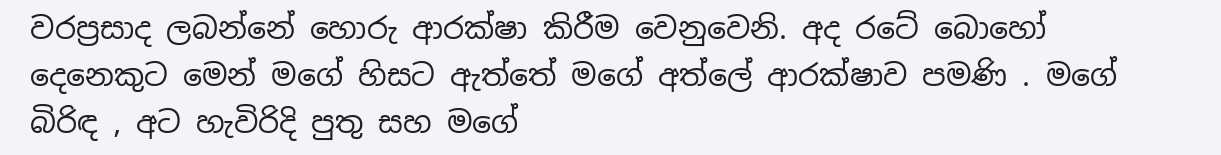වරප්‍රසාද ලබන්නේ හොරු ආරක්ෂා කිරීම වෙනුවෙනි. අද රටේ බොහෝ දෙනෙකුට මෙන් මගේ හිසට ඇත්තේ මගේ අත්ලේ ආරක්ෂාව පමණි . මගේ බිරිඳ , අට හැවිරිදි පුතු සහ මගේ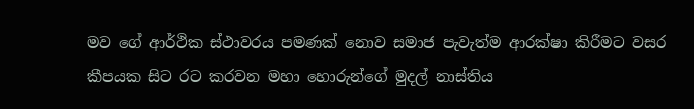මව ගේ ආර්ථික ස්ථාවරය පමණක් නොව සමාජ පැවැත්ම ආරක්ෂා කිරීමට වසර කීපයක සිට රට කරවන මහා හොරුන්ගේ මුදල් නාස්තිය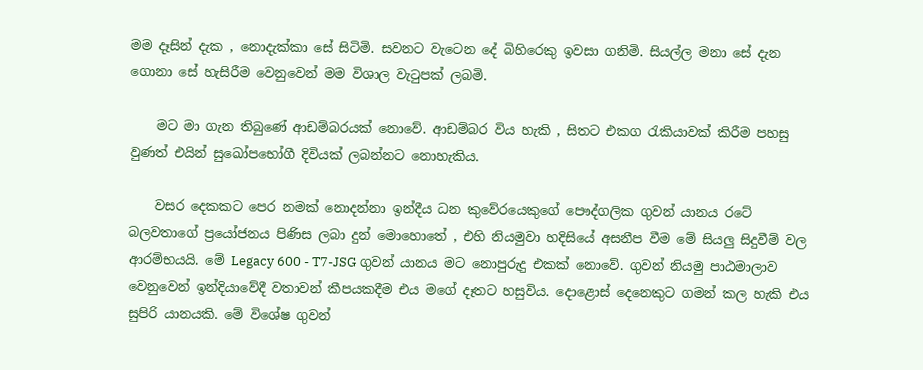මම දෑසින් දැක , නොදැක්කා සේ සිටිමි. සවනට වැටෙන දේ බිහිරෙකු ඉවසා ගනිමි. සියල්ල මනා සේ දැන ගොනා සේ හැසිරීම වෙනුවෙන් මම විශාල වැටුපක් ලබමි.

    මට මා ගැන තිබුණේ ආඩම්බරයක් නොවේ. ආඩම්බර විය හැකි , සිතට එකග රැකියාවක් කිරීම පහසු වුණත් එයින් සුඛෝපභෝගී දිවියක් ලබන්නට නොහැකිය.

    වසර දෙකකට පෙර නමක් නොදන්නා ඉන්දීය ධන කුවේරයෙකුගේ පෞද්ගලික ගුවන් යානය රටේ බලවතාගේ ප්‍රයෝජනය පිණිස ලබා දුන් මොහොතේ , එහි නියමුවා හදිසියේ අසනීප වීම මේ සියලු සිදුවීම් වල ආරම්භයයි. මේ Legacy 600 - T7-JSG ගුවන් යානය මට නොපුරුදු එකක් නොවේ. ගුවන් නියමු පාඨමාලාව වෙනුවෙන් ඉන්දියාවේදී වතාවන් කීපයකදීම එය මගේ දෑතට හසුවිය. දොළොස් දෙනෙකුට ගමන් කල හැකි එය සුපිරි යානයකි. මේ විශේෂ ගුවන්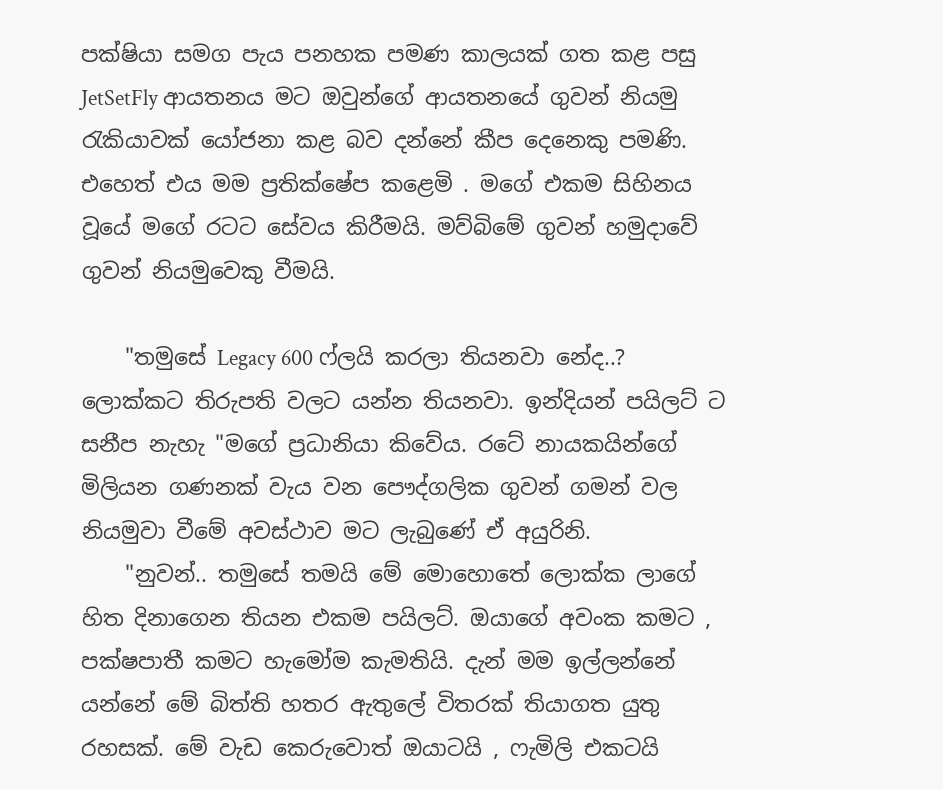පක්ෂියා සමග පැය පනහක පමණ කාලයක් ගත කළ පසු JetSetFly ආයතනය මට ඔවුන්ගේ ආයතනයේ ගුවන් නියමු රැකියාවක් යෝජනා කළ බව දන්නේ කීප දෙනෙකු පමණි. එහෙත් එය මම ප්‍රතික්ෂේප කළෙමි . මගේ එකම සිහිනය වූයේ මගේ රටට සේවය කිරීමයි. මව්බිමේ ගුවන් හමුදාවේ ගුවන් නියමුවෙකු වීමයි.

    "තමුසේ Legacy 600 ෆ්ලයි කරලා තියනවා නේද..? ලොක්කට තිරුපති වලට යන්න තියනවා. ඉන්දියන් පයිලට් ට සනීප නැහැ "මගේ ප්‍රධානියා කිවේය. රටේ නායකයින්ගේ මිලියන ගණනක් වැය වන පෞද්ගලික ගුවන් ගමන් වල නියමුවා වීමේ අවස්ථාව මට ලැබුණේ ඒ අයුරිනි.
    "නුවන්.. තමුසේ තමයි මේ මොහොතේ ලොක්ක ලාගේ හිත දිනාගෙන තියන එකම පයිලට්. ඔයාගේ අවංක කමට , පක්ෂපාතී කමට හැමෝම කැමතියි. දැන් මම ඉල්ලන්නේ යන්නේ මේ බිත්ති හතර ඇතුලේ විතරක් තියාගත යුතු රහසක්. මේ වැඩ කෙරුවොත් ඔයාටයි , ෆැමිලි එකටයි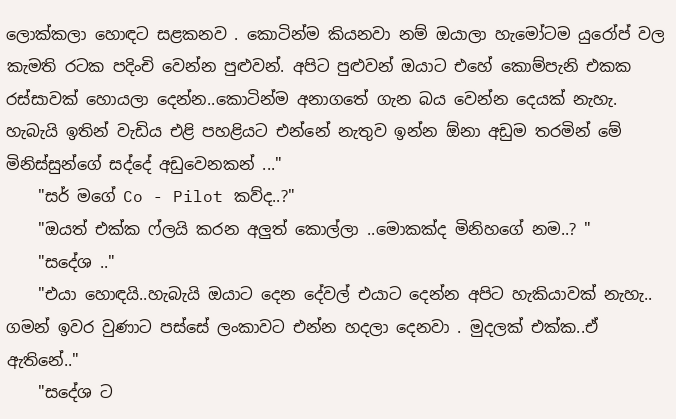ලොක්කලා හොඳට සළකනව . කොටින්ම කියනවා නම් ඔයාලා හැමෝටම යුරෝප් වල කැමති රටක පදිංචි වෙන්න පුළුවන්. අපිට පුළුවන් ඔයාට එහේ කොම්පැනි එකක රස්සාවක් හොයලා දෙන්න..කොටින්ම අනාගතේ ගැන බය වෙන්න දෙයක් නැහැ. හැබැයි ඉතින් වැඩිය එළි පහළියට එන්නේ නැතුව ඉන්න ඕනා අඩුම තරමින් මේ මිනිස්සුන්ගේ සද්දේ අඩුවෙනකන් ..."
    "සර් මගේ Co - Pilot කව්ද..?"
    "ඔයත් එක්ක ෆ්ලයි කරන අලුත් කොල්ලා ..මොකක්ද මිනිහගේ නම..? "
    "සදේශ .."
    "එයා හොඳයි..හැබැයි ඔයාට දෙන දේවල් එයාට දෙන්න අපිට හැකියාවක් නැහැ.. ගමන් ඉවර වුණාට පස්සේ ලංකාවට එන්න හදලා දෙනවා . මුදලක් එක්ක..ඒ ඇතිනේ.."
    "සදේශ ට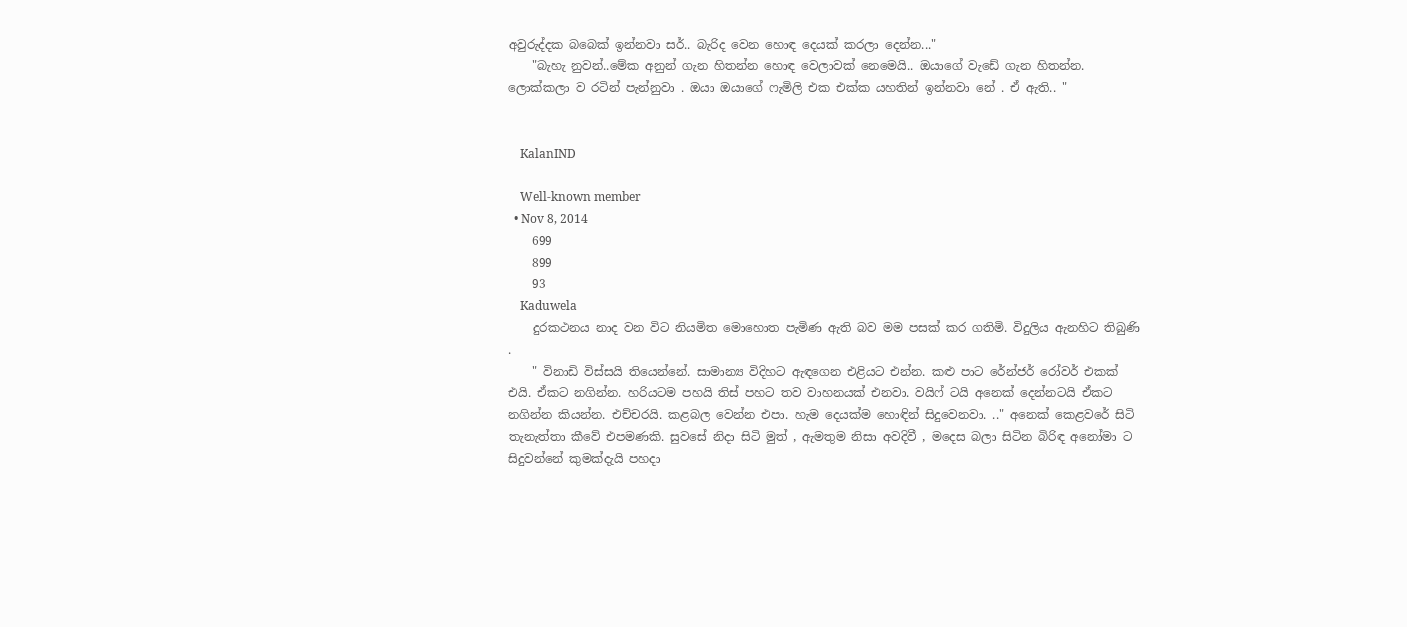අවුරුද්දක බබෙක් ඉන්නවා සර්.. බැරිද වෙන හොඳ දෙයක් කරලා දෙන්න..."
    "බැහැ නුවන්..මේක අනුන් ගැන හිතන්න හොඳ වෙලාවක් නෙමෙයි.. ඔයාගේ වැඩේ ගැන හිතන්න. ලොක්කලා ව රටින් පැන්නුවා . ඔයා ඔයාගේ ෆැමිලි එක එක්ක යහතින් ඉන්නවා නේ . ඒ ඇති.. "


    KalanIND

    Well-known member
  • Nov 8, 2014
    699
    899
    93
    Kaduwela
    දුරකථනය නාද වන විට නියමිත මොහොත පැමිණ ඇති බව මම පසක් කර ගතිමි. විදුලිය ඇනහිට තිබුණි .
    " විනාඩි විස්සයි තියෙන්නේ. සාමාන්‍ය විදිහට ඇඳගෙන එළියට එන්න. කළු පාට රේන්ජර් රෝවර් එකක් එයි. ඒකට නගින්න. හරියටම පහයි තිස් පහට තව වාහනයක් එනවා. වයිෆ් ටයි අනෙක් දෙන්නටයි ඒකට නගින්න කියන්න. එච්චරයි. කළබල වෙන්න එපා. හැම දෙයක්ම හොඳින් සිදුවෙනවා. .." අනෙක් කෙළවරේ සිටි තැනැත්තා කීවේ එපමණකි. සුවසේ නිදා සිටි මුත් , ඇමතුම නිසා අවදිවී , මදෙස බලා සිටින බිරිඳ අනෝමා ට සිදුවන්නේ කුමක්දැයි පහදා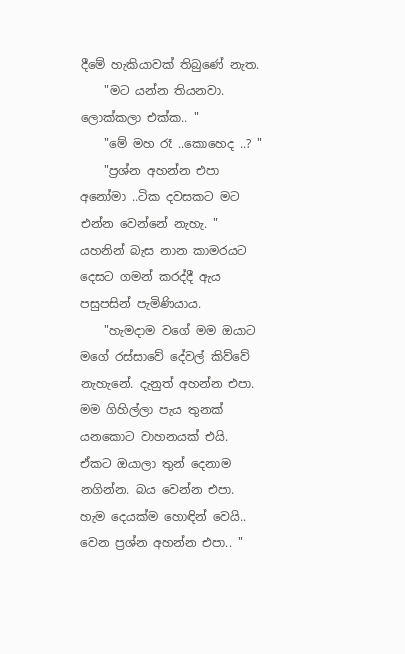දීමේ හැකියාවක් තිබුණේ නැත.
    "මට යන්න තියනවා. ලොක්කලා එක්ක.. "
    "මේ මහ රෑ ..කොහෙද ..? "
    "ප්‍රශ්න අහන්න එපා අනෝමා ..ටික දවසකට මට එන්න වෙන්නේ නැහැ. " යහනින් බැස නාන කාමරයට දෙසට ගමන් කරද්දී ඇය පසුපසින් පැමිණියාය.
    "හැමදාම වගේ මම ඔයාට මගේ රස්සාවේ දේවල් කිව්වේ නැහැනේ. දැනුත් අහන්න එපා. මම ගිහිල්ලා පැය තුනක් යනකොට වාහනයක් එයි. ඒකට ඔයාලා තුන් දෙනාම නගින්න. බය වෙන්න එපා. හැම දෙයක්ම හොඳින් වෙයි.. වෙන ප්‍රශ්න අහන්න එපා.. "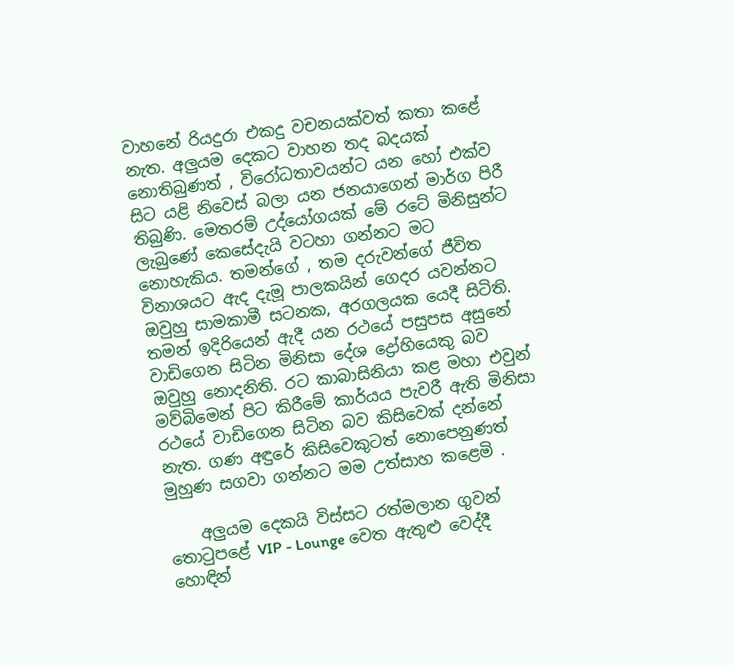වාහනේ රියදුරා එකදු වචනයක්වත් කතා කළේ නැත. අලුයම දෙකට වාහන තද බදයක් නොතිබුණත් , විරෝධතාවයන්ට යන හෝ එක්ව සිට යළි නිවෙස් බලා යන ජනයාගෙන් මාර්ග පිරී තිබුණි. මෙතරම් උද්යෝගයක් මේ රටේ මිනිසුන්ට ලැබුණේ කෙසේදැයි වටහා ගන්නට මට නොහැකිය. තමන්ගේ , තම දරුවන්ගේ ජීවිත විනාශයට ඇද දැමූ පාලකයින් ගෙදර යවන්නට ඔවුහු සාමකාමී සටනක, අරගලයක යෙදී සිටිති. තමන් ඉදිරියෙන් ඇදී යන රථයේ පසුපස අසුනේ වාඩිගෙන සිටින මිනිසා දේශ ද්‍රෝහියෙකු බව ඔවුහු නොදනිති. රට කාබාසිනියා කළ මහා එවුන් මව්බිමෙන් පිට කිරීමේ කාර්යය පැවරී ඇති මිනිසා රථයේ වාඩිගෙන සිටින බව කිසිවෙක් දන්නේ නැත. ගණ අඳුරේ කිසිවෙකුටත් නොපෙනුණත් මුහුණ සගවා ගන්නට මම උත්සාහ කළෙමි .

    අලුයම දෙකයි විස්සට රත්මලාන ගුවන් තොටුපළේ VIP - Lounge වෙත ඇතුළු වෙද්දී හොඳින්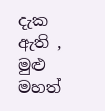දැක ඇති , මුළු මහත්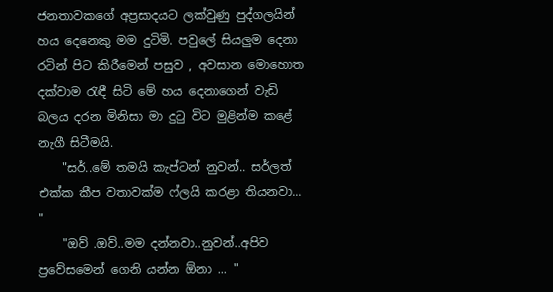ජනතාවකගේ අප්‍රසාදයට ලක්වුණු පුද්ගලයින් හය දෙනෙකු මම දුටිමි. පවුලේ සියලුම දෙනා රටින් පිට කිරීමෙන් පසුව , අවසාන මොහොත දක්වාම රැඳී සිටි මේ හය දෙනාගෙන් වැඩි බලය දරන මිනිසා මා දුටු විට මුළින්ම කළේ නැගී සිටීමයි.
    "සර්..මේ තමයි කැප්ටන් නුවන්.. සර්ලත් එක්ක කීප වතාවක්ම ෆ්ලයි කරළා තියනවා... "
    "ඔව් .ඔව්..මම දන්නවා..නුවන්..අපිව ප්‍රවේසමෙන් ගෙනි යන්න ඕනා ... "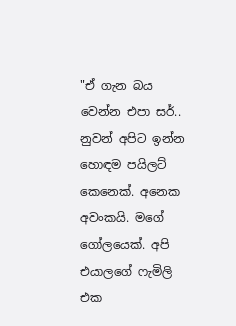"ඒ ගැන බය වෙන්න එපා සර්.. නුවන් අපිට ඉන්න හොඳම පයිලට් කෙනෙක්. අනෙක අවංකයි. මගේ ගෝලයෙක්. අපි එයාලගේ ෆැමිලි එක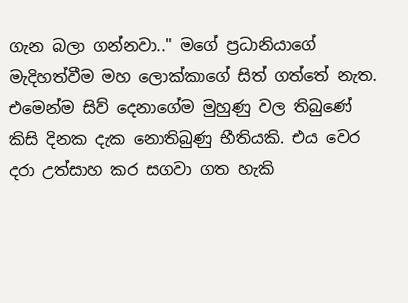ගැන බලා ගන්නවා.." මගේ ප්‍රධානියාගේ මැදිහත්වීම මහ ලොක්කාගේ සිත් ගත්තේ නැත. එමෙන්ම සිව් දෙනාගේම මුහුණු වල තිබුණේ කිසි දිනක දැක නොතිබුණු භීතියකි. එය වෙර දරා උත්සාහ කර සගවා ගත හැකි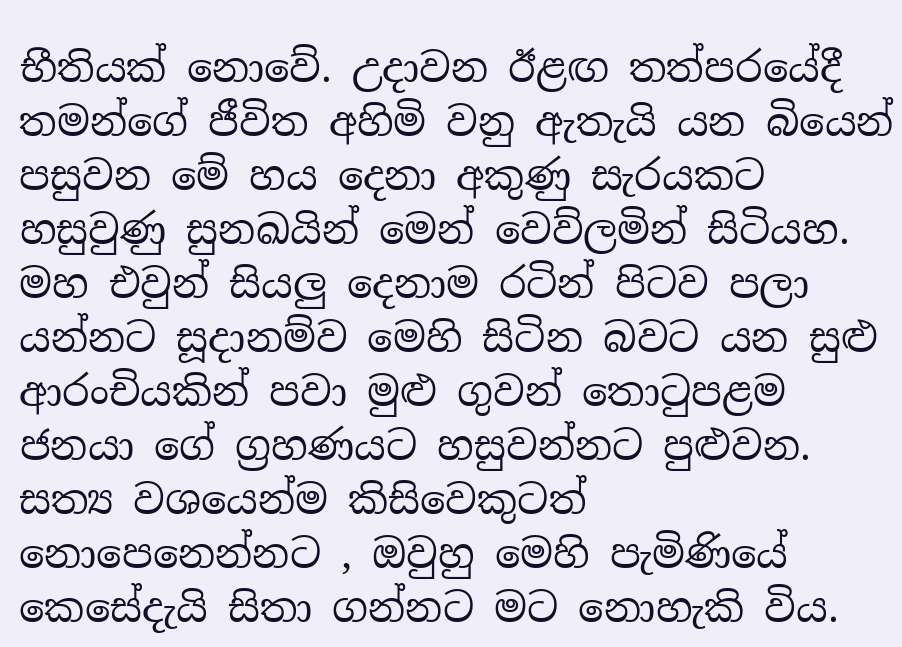භීතියක් නොවේ. උදාවන ඊළඟ තත්පරයේදී තමන්ගේ ජීවිත අහිමි වනු ඇතැයි යන බියෙන් පසුවන මේ හය දෙනා අකුණු සැරයකට හසුවුණු සුනඛයින් මෙන් වෙව්ලමින් සිටියහ. මහ එවුන් සියලු දෙනාම රටින් පිටව පලා යන්නට සූදානම්ව මෙහි සිටින බවට යන සුළු ආරංචියකින් පවා මුළු ගුවන් තොටුපළම ජනයා ගේ ග්‍රහණයට හසුවන්නට පුළුවන. සත්‍ය වශයෙන්ම කිසිවෙකුටත් නොපෙනෙන්නට , ඔවුහු මෙහි පැමිණියේ කෙසේදැයි සිතා ගන්නට මට නොහැකි විය.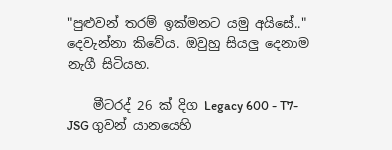"පුළුවන් තරම් ඉක්මනට යමු අයිසේ.." දෙවැන්නා කිවේය. ඔවුහු සියලු දෙනාම නැගී සිටියහ.

    මීටරද් 26 ක් දිග Legacy 600 - T7-JSG ගුවන් යානයෙහි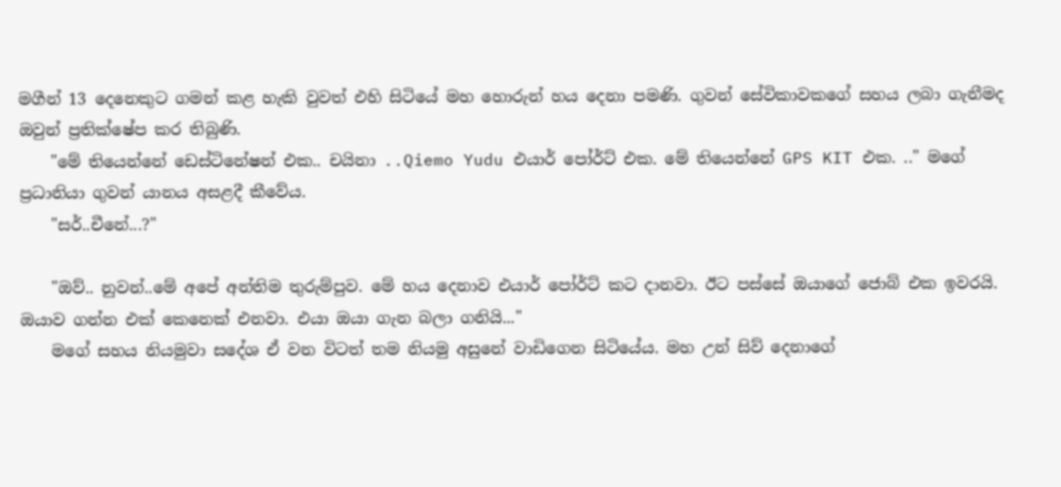මගීන් 13 දෙනෙකුට ගමන් කළ හැකි වුවත් එහි සිටියේ මහ හොරුන් හය දෙනා පමණි. ගුවන් සේවිකාවකගේ සහය ලබා ගැනීමද ඔවුන් ප්‍රතික්ෂේප කර තිබුණි.
    "මේ තියෙන්නේ ඩෙස්ටිනේෂන් එක.. චයිනා ..Qiemo Yudu එයාර් පෝර්ට් එක. මේ තියෙන්නේ GPS KIT එක. .." මගේ ප්‍රධානියා ගුවන් යානය අසළදී කීවේය.
    "සර්..චීනේ...?"

    "ඔව්.. නුවන්..මේ අපේ අන්තිම තුරුම්පුව. මේ හය දෙනාව එයාර් පෝර්ට් කට දානවා. ඊට පස්සේ ඔයාගේ ජොබ් එක ඉවරයි. ඔයාව ගන්න එක් කෙනෙක් එනවා. එයා ඔයා ගැන බලා ගනියි..."
    මගේ සහය නියමුවා සදේශ ඒ වන විටත් තම නියමු අසුනේ වාඩිගෙන සිටියේය. මහ උන් සිව් දෙනාගේ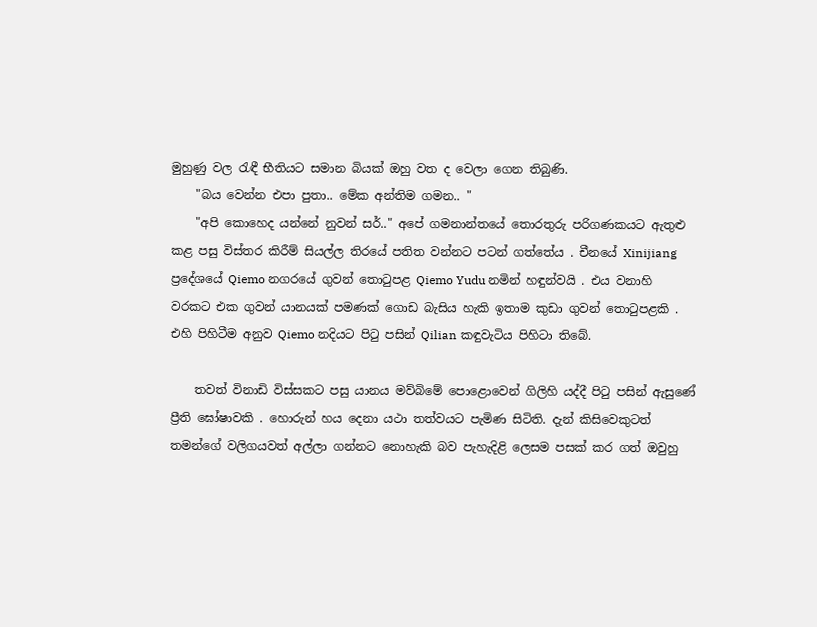මුහුණු වල රැඳී භීතියට සමාන බියක් ඔහු වත ද වෙලා ගෙන තිබුණි.
    "බය වෙන්න එපා පුතා.. මේක අන්තිම ගමන.. "
    "අපි කොහෙද යන්නේ නුවන් සර්.." අපේ ගමනාන්තයේ තොරතුරු පරිගණකයට ඇතුළු කළ පසු විස්තර කිරීම් සියල්ල තිරයේ පතිත වන්නට පටන් ගත්තේය . චීනයේ Xinijiang ප්‍රදේශයේ Qiemo නගරයේ ගුවන් තොටුපළ Qiemo Yudu නමින් හඳුන්වයි . එය වනාහි වරකට එක ගුවන් යානයක් පමණක් ගොඩ බැසිය හැකි ඉතාම කුඩා ගුවන් තොටුපළකි . එහි පිහිටීම අනුව Qiemo නදියට පිටු පසින් Qilian කඳුවැටිය පිහිටා තිබේ.

    තවත් විනාඩි විස්සකට පසු යානය මව්බිමේ පොළොවෙන් ගිලිහි යද්දී පිටු පසින් ඇසුණේ ප්‍රීති ඝෝෂාවකි . හොරුන් හය දෙනා යථා තත්වයට පැමිණ සිටිති. දැන් කිසිවෙකුටත් තමන්ගේ වලිගයවත් අල්ලා ගන්නට නොහැකි බව පැහැදිළි ලෙසම පසක් කර ගත් ඔවුහු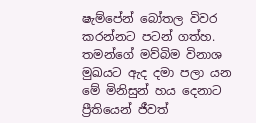ෂැම්පේන් බෝතල විවර කරන්නට පටන් ගත්හ. තමන්ගේ මව්බිම විනාශ මුඛයට ඇද දමා පලා යන මේ මිනිසුන් හය දෙනාට ප්‍රීතියෙන් ජීවත්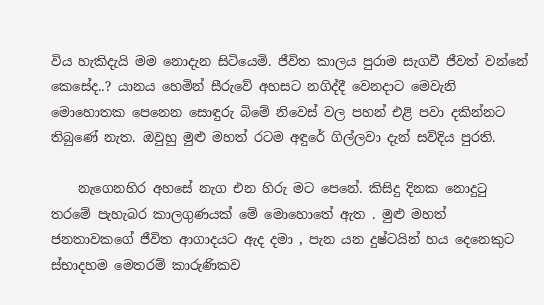විය හැකිදැයි මම නොදැන සිටියෙමි. ජීවිත කාලය පුරාම සැගවී ජීවත් වන්නේ කෙසේද..? යානය හෙමින් සීරුවේ අහසට නගිද්දී වෙනදාට මෙවැනි මොහොතක පෙනෙන සොඳුරු බිමේ නිවෙස් වල පහන් එළි පවා දකින්නට තිබුණේ නැත. ඔවුහු මුළු මහත් රටම අඳුරේ ගිල්ලවා දැන් සව්දිය පුරති.

    නැගෙනහිර අහසේ නැග එන හිරු මට පෙනේ. කිසිදු දිනක නොදුටු තරමේ පැහැබර කාලගුණයක් මේ මොහොතේ ඇත . මුළු මහත් ජනතාවකගේ ජීවිත ආගාදයට ඇද දමා , පැන යන දුෂ්ටයින් හය දෙනෙකුට ස්භාදහම මෙතරම් කාරුණිකව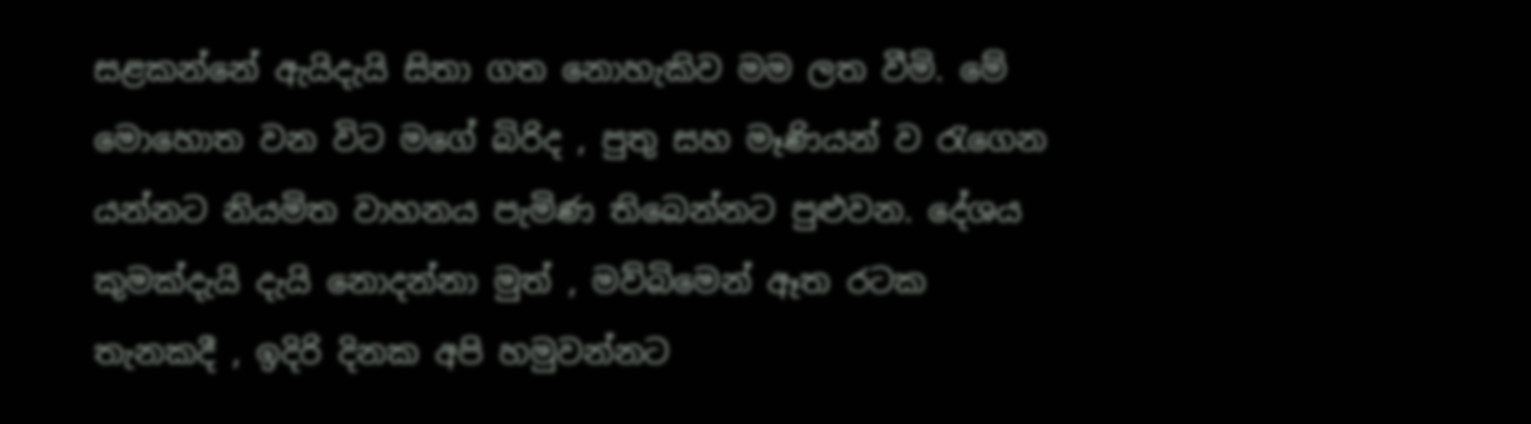සළකන්නේ ඇයිදැයි සිතා ගත නොහැකිව මම ලත වීමි. මේ මොහොත වන විට මගේ බිරිද , පුතු සහ මෑණියන් ව රැගෙන යන්නට නියමිත වාහනය පැමිණ තිබෙන්නට පුළුවන. දේශය කුමක්දැයි දැයි නොදන්නා මුත් , මව්බිමෙන් ඈත රටක තැනකදී , ඉදිරි දිනක අපි හමුවන්නට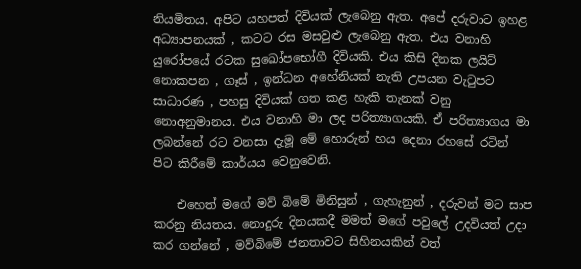නියමිතය. අපිට යහපත් දිවියක් ලැබෙනු ඇත. අපේ දරුවාට ඉහළ අධ්‍යාපනයක් , කටට රස මසවුළු ලැබෙනු ඇත. එය වනාහි යුරෝපයේ රටක සුඛෝපභෝගී දිවියකි. එය කිසි දිනක ලයිට් නොකපන , ගෑස් , ඉන්ධන අහේනියක් නැති උපයන වැටුපට සාධාරණ , පහසු දිවියක් ගත කළ හැකි තැනක් වනු නොඅනුමානය. එය වනාහි මා ලද පරිත්‍යාගයකි. ඒ පරිත්‍යාගය මා ලබන්නේ රට වනසා දැමූ මේ හොරුන් හය දෙනා රහසේ රටින් පිට කිරීමේ කාර්යය වෙනුවෙනි.

    එහෙත් මගේ මව් බිමේ මිනිසුන් , ගැහැනුන් , දරුවන් මට සාප කරනු නියතය. නොදුරු දිනයකදී මමත් මගේ පවුලේ උදවියත් උදා කර ගන්නේ , මව්බිමේ ජනතාවට සිහිනයකින් වත්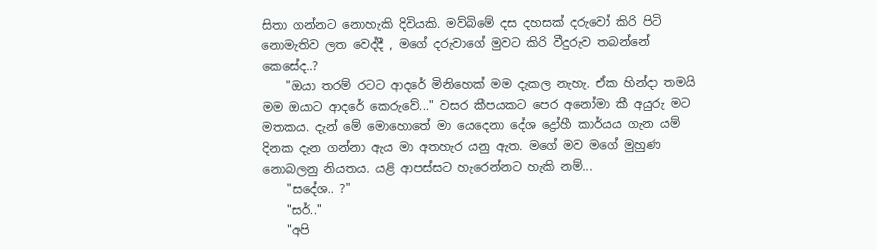සිතා ගන්නට නොහැකි දිවියකි. මව්බිමේ දස දහසක් දරුවෝ කිරි පිටි නොමැතිව ලත වෙද්දී , මගේ දරුවාගේ මුවට කිරි වීදුරුව තබන්නේ කෙසේද..?
    "ඔයා තරම් රටට ආදරේ මිනිහෙක් මම දැකල නැහැ. ඒක හින්දා තමයි මම ඔයාට ආදරේ කෙරුවේ..." වසර කීපයකට පෙර අනෝමා කී අයුරු මට මතකය. දැන් මේ මොහොතේ මා යෙදෙනා දේශ ද්‍රෝහී කාර්යය ගැන යම් දිනක දැන ගන්නා ඇය මා අතහැර යනු ඇත. මගේ මව මගේ මුහුණ නොබලනු නියතය. යළි ආපස්සට හැරෙන්නට හැකි නම්...
    "සදේශ.. ?"
    "සර්.."
    "අපි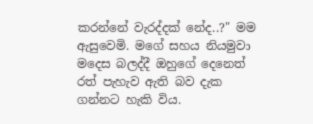කරන්නේ වැරද්දක් නේද..?" මම ඇසුවෙමි. මගේ සහය නියමුවා මදෙස බලද්දී ඔහුගේ දෙනෙත් රත් පැහැව ඇති බව දැක ගන්නට හැකි විය.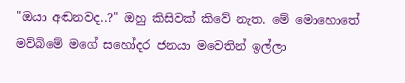"ඔයා අඬනවද..?" ඔහු කිසිවක් කිවේ නැත. මේ මොහොතේ මව්බිමේ මගේ සහෝදර ජනයා මවෙතින් ඉල්ලා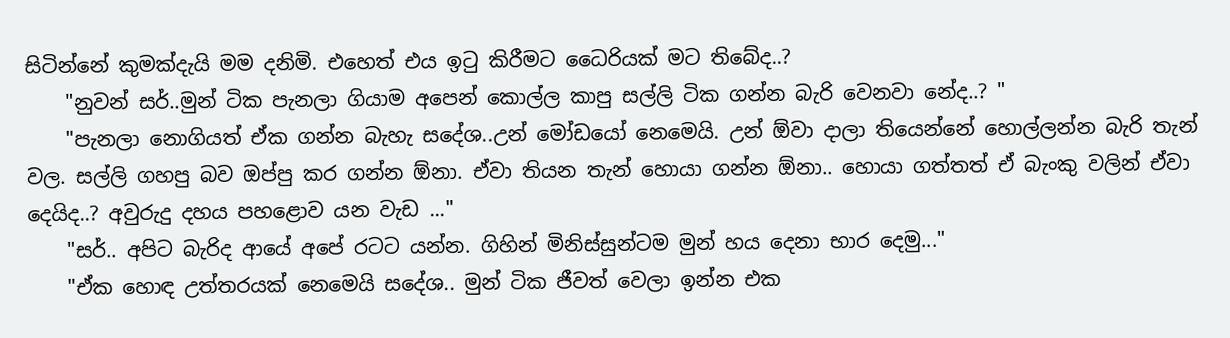සිටින්නේ කුමක්දැයි මම දනිමි. එහෙත් එය ඉටු කිරීමට ධෛරියක් මට තිබේද..?
    "නුවන් සර්..මුන් ටික පැනලා ගියාම අපෙන් කොල්ල කාපු සල්ලි ටික ගන්න බැරි වෙනවා නේද..? "
    "පැනලා නොගියත් ඒක ගන්න බැහැ සදේශ..උන් මෝඩයෝ නෙමෙයි. උන් ඕවා දාලා තියෙන්නේ හොල්ලන්න බැරි තැන් වල. සල්ලි ගහපු බව ඔප්පු කර ගන්න ඕනා. ඒවා තියන තැන් හොයා ගන්න ඕනා.. හොයා ගත්තත් ඒ බැංකු වලින් ඒවා දෙයිද..? අවුරුදු දහය පහළොව යන වැඩ ..."
    "සර්.. අපිට බැරිද ආයේ අපේ රටට යන්න. ගිහින් මිනිස්සුන්ටම මුන් හය දෙනා භාර දෙමු..."
    "ඒක හොඳ උත්තරයක් නෙමෙයි සදේශ.. මුන් ටික ජීවත් වෙලා ඉන්න එක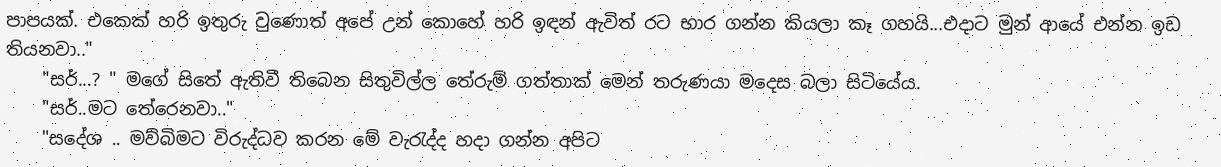පාපයක්. එකෙක් හරි ඉතුරු වුණොත් අපේ උන් කොහේ හරි ඉඳන් ඇවිත් රට භාර ගන්න කියලා කෑ ගහයි...එදාට මුන් ආයේ එන්න ඉඩ තියනවා.."
    "සර්...? " මගේ සිතේ ඇතිවී තිබෙන සිතුවිල්ල තේරුම් ගත්තාක් මෙන් තරුණයා මදෙස බලා සිටියේය.
    "සර්..මට තේරෙනවා.."
    "සදේශ .. මව්බිමට විරුද්ධව කරන මේ වැරැද්ද හදා ගන්න අපිට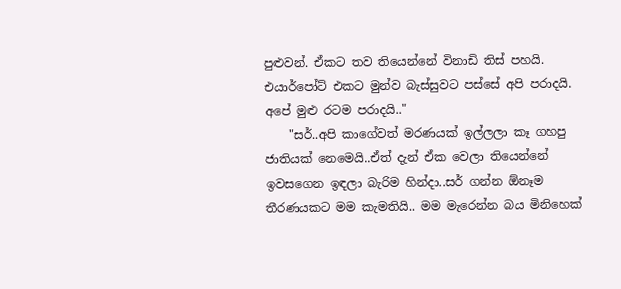පුළුවන්. ඒකට තව තියෙන්නේ විනාඩි තිස් පහයි. එයාර්පෝට් එකට මුන්ව බැස්සුවට පස්සේ අපි පරාදයි. අපේ මුළු රටම පරාදයි.."
    "සර්..අපි කාගේවත් මරණයක් ඉල්ලලා කෑ ගහපු ජාතියක් නෙමෙයි..ඒත් දැන් ඒක වෙලා තියෙන්නේ ඉවසගෙන ඉඳලා බැරිම හින්දා..සර් ගන්න ඕනෑම තීරණයකට මම කැමතියි.. මම මැරෙන්න බය මිනිහෙක්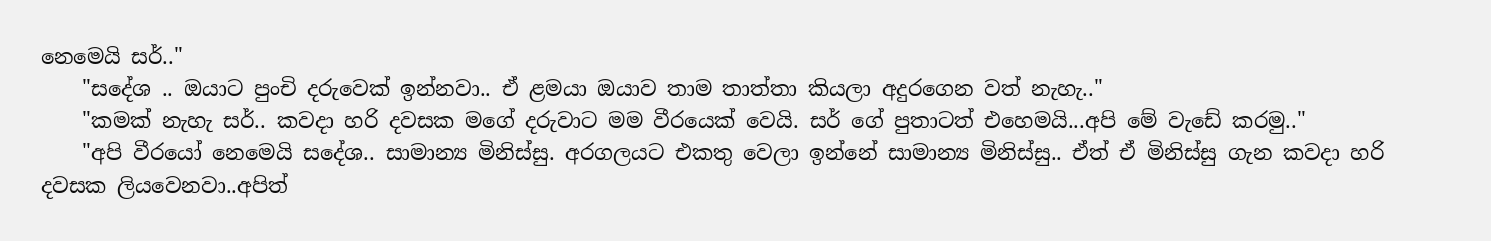නෙමෙයි සර්.."
    "සදේශ .. ඔයාට පුංචි දරුවෙක් ඉන්නවා.. ඒ ළමයා ඔයාව තාම තාත්තා කියලා අදුරගෙන වත් නැහැ.."
    "කමක් නැහැ සර්.. කවදා හරි දවසක මගේ දරුවාට මම වීරයෙක් වෙයි. සර් ගේ පුතාටත් එහෙමයි...අපි මේ වැඩේ කරමු.."
    "අපි වීරයෝ නෙමෙයි සදේශ.. සාමාන්‍ය මිනිස්සු. අරගලයට එකතු වෙලා ඉන්නේ සාමාන්‍ය මිනිස්සු.. ඒත් ඒ මිනිස්සු ගැන කවදා හරි දවසක ලියවෙනවා..අපිත්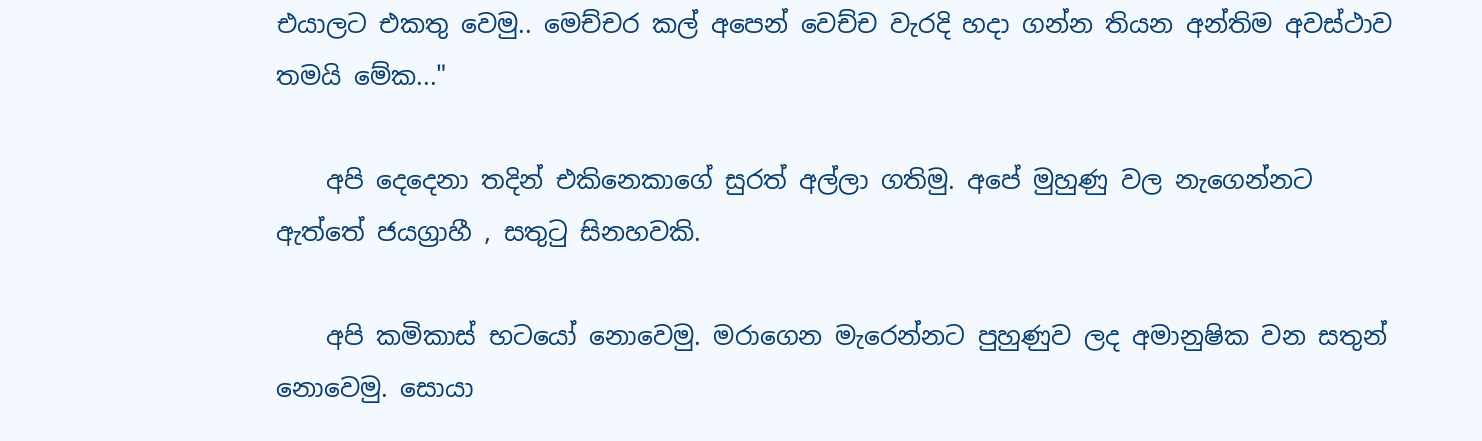එයාලට එකතු වෙමු.. මෙච්චර කල් අපෙන් වෙච්ච වැරදි හදා ගන්න තියන අන්තිම අවස්ථාව තමයි මේක..."

    අපි දෙදෙනා තදින් එකිනෙකාගේ සුරත් අල්ලා ගතිමු. අපේ මුහුණු වල නැගෙන්නට ඇත්තේ ජයග්‍රාහී , සතුටු සිනහවකි.

    අපි කමිකාස් භටයෝ නොවෙමු. මරාගෙන මැරෙන්නට පුහුණුව ලද අමානුෂික වන සතුන් නොවෙමු. සොයා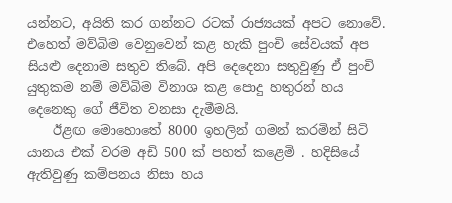යන්නට, අයිති කර ගන්නට රටක් රාජ්‍යයක් අපට නොවේ. එහෙත් මව්බිම වෙනුවෙන් කළ හැකි පුංචි සේවයක් අප සියළු දෙනාම සතුව තිබේ. අපි දෙදෙනා සතුවුණු ඒ පුංචි යුතුකම නම් මව්බිම විනාශ කළ පොදු හතුරන් හය දෙනෙකු ගේ ජීවිත වනසා දැමීමයි.
    ඊළඟ මොහොතේ 8000 ඉහලින් ගමන් කරමින් සිටි යානය එක් වරම අඩි 500 ක් පහත් කළෙමි . හදිසියේ ඇතිවුණු කම්පනය නිසා හය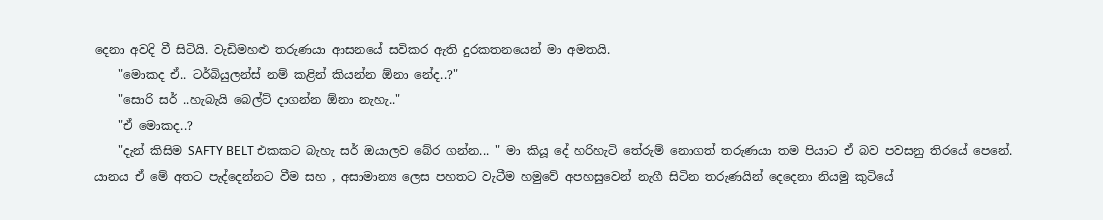දෙනා අවදි වී සිටියි. වැඩිමහළු තරුණයා ආසනයේ සවිකර ඇති දුරකතනයෙන් මා අමතයි.
    "මොකද ඒ.. ටර්බියුලන්ස් නම් කළින් කියන්න ඕනා නේද..?"
    "සොරි සර් ..හැබැයි බෙල්ට් දාගන්න ඕනා නැහැ.."
    "ඒ මොකද..?
    "දැන් කිසිම SAFTY BELT එකකට බැහැ සර් ඔයාලව බේර ගන්න... " මා කියූ දේ හරිහැටි තේරුම් නොගත් තරුණයා තම පියාට ඒ බව පවසනු තිරයේ පෙනේ. යානය ඒ මේ අතට පැද්දෙන්නට වීම සහ , අසාමාන්‍ය ලෙස පහතට වැටීම හමුවේ අපහසුවෙන් නැගී සිටින තරුණයින් දෙදෙනා නියමු කුටියේ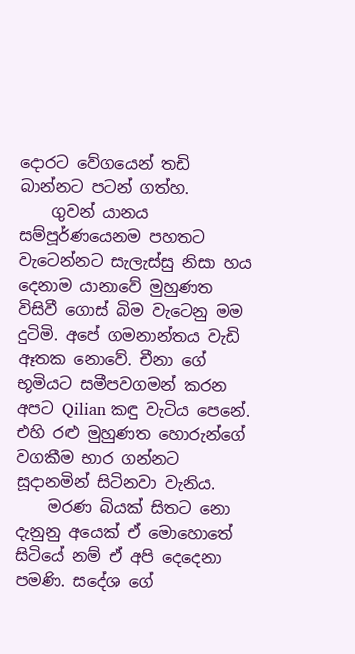දොරට වේගයෙන් තඩි බාන්නට පටන් ගත්හ.
    ගුවන් යානය සම්පූර්ණයෙනම පහතට වැටෙන්නට සැලැස්සු නිසා හය දෙනාම යානාවේ මුහුණත විසිවී ගොස් බිම වැටෙනු මම දුටිමි. අපේ ගමනාන්තය වැඩි ඈතක නොවේ. චීනා ගේ භූමියට සමීපවගමන් කරන අපට Qilian කඳු වැටිය පෙනේ. එහි රළු මුහුණත හොරුන්ගේ වගකීම භාර ගන්නට සූදානමින් සිටිනවා වැනිය.
    මරණ බියක් සිතට නො දැනුනු අයෙක් ඒ මොහොතේ සිටියේ නම් ඒ අපි දෙදෙනා පමණි. සදේශ ගේ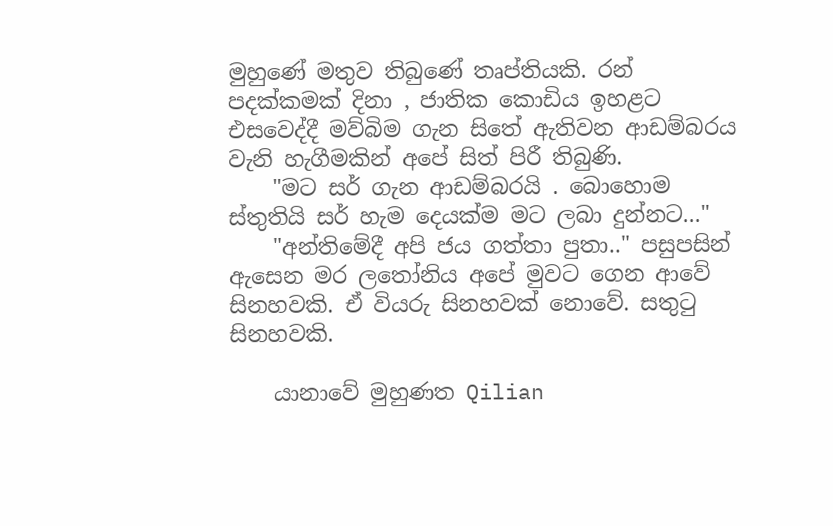මුහුණේ මතුව තිබුණේ තෘප්තියකි. රන් පදක්කමක් දිනා , ජාතික කොඩිය ඉහළට එසවෙද්දී මව්බිම ගැන සිතේ ඇතිවන ආඩම්බරය වැනි හැගීමකින් අපේ සිත් පිරී තිබුණි.
    "මට සර් ගැන ආඩම්බරයි . බොහොම ස්තුතියි සර් හැම දෙයක්ම මට ලබා දුන්නට..."
    "අන්තිමේදී අපි ජය ගත්තා පුතා.." පසුපසින් ඇසෙන මර ලතෝනිය අපේ මුවට ගෙන ආවේ සිනහවකි. ඒ වියරු සිනහවක් නොවේ. සතුටු සිනහවකි.

    යානාවේ මුහුණත Qilian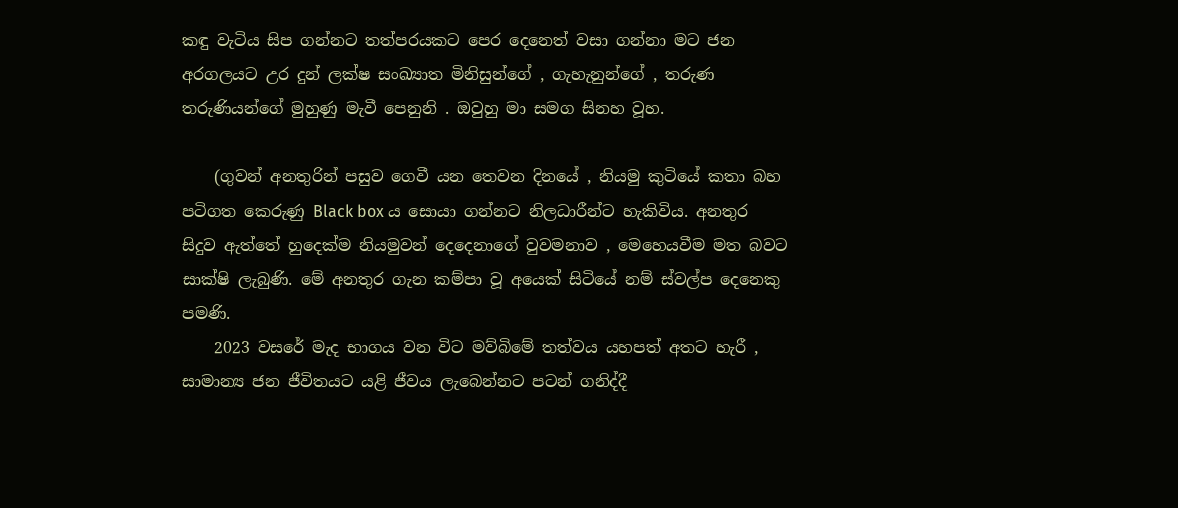කඳු වැටිය සිප ගන්නට තත්පරයකට පෙර දෙනෙත් වසා ගන්නා මට ජන අරගලයට උර දුන් ලක්ෂ සංඛ්‍යාත මිනිසුන්ගේ , ගැහැනුන්ගේ , තරුණ තරුණියන්ගේ මුහුණු මැවී පෙනුනි . ඔවුහු මා සමග සිනහ වූහ.

    (ගුවන් අනතුරින් පසුව ගෙවී යන තෙවන දිනයේ , නියමු කුටියේ කතා බහ පටිගත කෙරුණු Black box ය සොයා ගන්නට නිලධාරීන්ට හැකිවිය. අනතුර සිදුව ඇත්තේ හුදෙක්ම නියමුවන් දෙදෙනාගේ වුවමනාව , මෙහෙයවීම මත බවට සාක්ෂි ලැබුණි. මේ අනතුර ගැන කම්පා වූ අයෙක් සිටියේ නම් ස්වල්ප දෙනෙකු පමණි.
    2023 වසරේ මැද භාගය වන විට මව්බිමේ තත්වය යහපත් අතට හැරී , සාමාන්‍ය ජන ජීවිතයට යළි ජීවය ලැබෙන්නට පටන් ගනිද්දී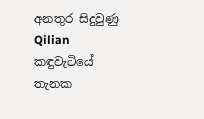අනතුර සිදුවුණු Qilian කඳුවැටියේ තැනක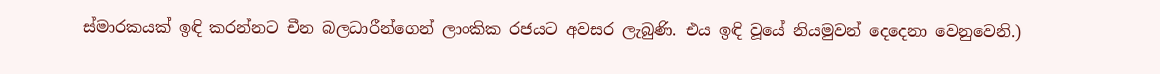ස්මාරකයක් ඉඳි කරන්නට චීන බලධාරීන්ගෙන් ලාංකික රජයට අවසර ලැබුණි. එය ඉඳි වූයේ නියමුවන් දෙදෙනා වෙනුවෙනි.)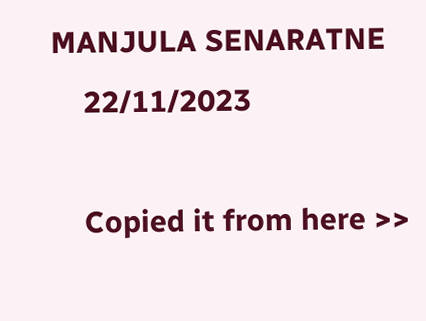MANJULA SENARATNE
    22/11/2023

    Copied it from here >>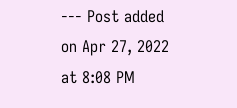--- Post added on Apr 27, 2022 at 8:08 PM